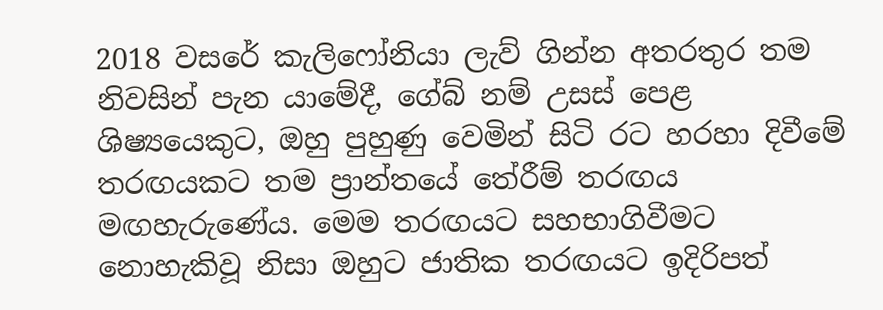2018 වසරේ කැලිෆෝනියා ලැව් ගින්න අතරතුර තම නිවසින් පැන යාමේදී, ගේබ් නම් උසස් පෙළ ශිෂ්‍යයෙකුට, ඔහු පුහුණු වෙමින් සිටි රට හරහා දිවීමේ තරඟයකට තම ප්‍රාන්තයේ තේරීම් තරඟය මඟහැරුණේය. මෙම තරඟයට සහභාගිවීමට නොහැකිවූ නිසා ඔහුට ජාතික තරඟයට ඉදිරිපත්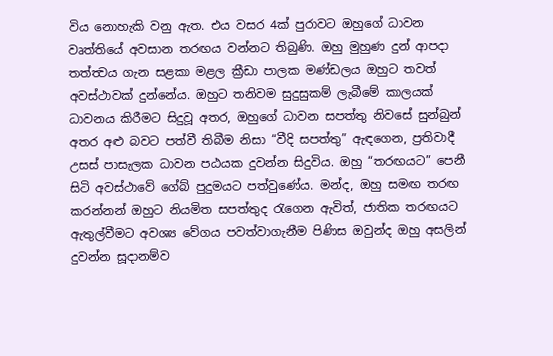විය නොහැකි වනු ඇත. එය වසර 4ක් පුරාවට ඔහුගේ ධාවන වෘත්තියේ අවසාන තරඟය වන්නට තිබුණි. ඔහු මුහුණ දුන් ආපදා තත්ත්‍වය ගැන සළකා මළල ක්‍රීඩා පාලක මණ්ඩලය ඔහුට තවත් අවස්ථාවක් දුන්නේය. ඔහුට තනිවම සුදුසුකම් ලැබීමේ කාලයක් ධාවනය කිරීමට සිදුවූ අතර, ඔහුගේ ධාවන සපත්තු නිවසේ සුන්බුන් අතර අළු බවට පත්වී තිබීම නිසා “වීදි සපත්තු” ඇඳගෙන, ප්‍රතිවාදී උසස් පාසැලක ධාවන පඨයක දුවන්න සිදුවිය. ඔහු “තරඟයට” පෙනී සිටි අවස්ථාවේ ගේබ් පුදුමයට පත්වුණේය. මන්ද, ඔහු සමඟ තරඟ කරන්නන් ඔහුට නියමිත සපත්තුද රැගෙන ඇවිත්, ජාතික තරඟයට ඇතුල්වීමට අවශ්‍ය වේගය පවත්වාගැනීම පිණිස ඔවුන්ද ඔහු අසලින් දුවන්න සූදානම්ව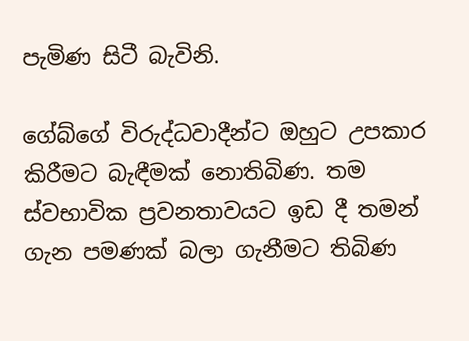පැමිණ සිටී බැවිනි.

ගේබ්ගේ විරුද්ධවාදීන්ට ඔහුට උපකාර කිරීමට බැඳීමක් නොතිබිණ. තම ස්වභාවික ප්‍රවනතාවයට ඉඩ දී තමන් ගැන පමණක් බලා ගැනීමට තිබිණ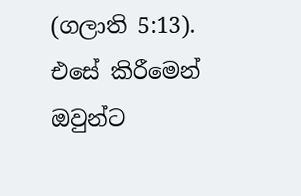(ගලාති 5:13). එසේ කිරීමෙන් ඔවුන්ට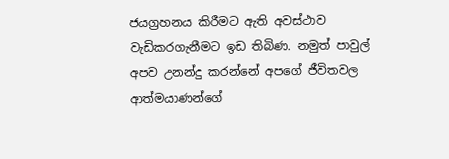ජයග්‍රහනය කිරීමට ඇති අවස්ථාව වැඩිකරගැනීමට ඉඩ තිබිණ. නමුත් පාවුල් අපව උනන්දු කරන්නේ අපගේ ජීවිතවල ආත්මයාණන්ගේ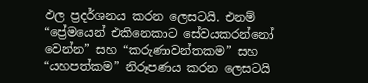ඵල ප්‍රදර්ශනය කරන ලෙසටයි. එනම් “ප්‍රේමයෙන් එකිනෙකාට සේවයකරන්නෝ වෙන්න” සහ “කරුණාවන්තකම” සහ “යහපත්කම” නිරූපණය කරන ලෙසටයි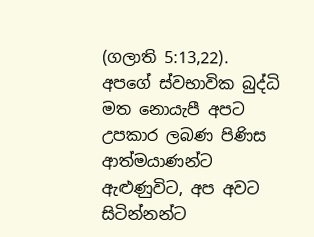(ගලාති 5:13,22). අපගේ ස්වභාවික බුද්ධි මත නොයැපී අපට උපකාර ලබණ පිණිස ආත්මයාණන්ට ඇළුණුවිට, අප අවට සිටින්නන්ට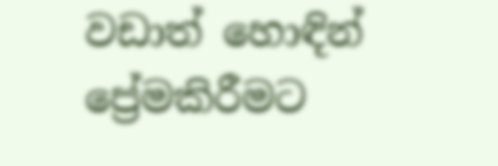වඩාත් හොඳින් ප්‍රේමකිරීමට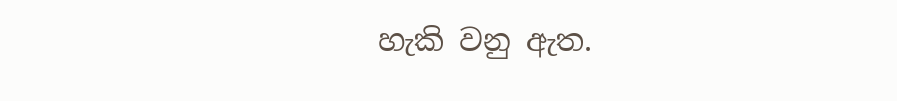හැකි වනු ඇත.